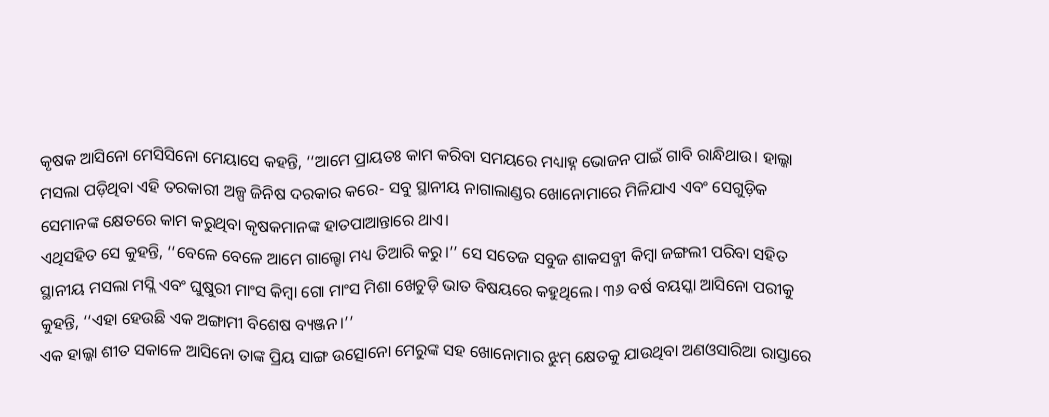କୃଷକ ଆସିନୋ ମେସିସିନୋ ମେୟାସେ କହନ୍ତି, ‘‘ଆମେ ପ୍ରାୟତଃ କାମ କରିବା ସମୟରେ ମଧ୍ୟାହ୍ନ ଭୋଜନ ପାଇଁ ଗାବି ରାନ୍ଧିଥାଉ। ହାଲ୍କା ମସଲା ପଡ଼ିଥିବା ଏହି ତରକାରୀ ଅଳ୍ପ ଜିନିଷ ଦରକାର କରେ- ସବୁ ସ୍ଥାନୀୟ ନାଗାଲାଣ୍ଡର ଖୋନୋମାରେ ମିଳିଯାଏ ଏବଂ ସେଗୁଡ଼ିକ ସେମାନଙ୍କ କ୍ଷେତରେ କାମ କରୁଥିବା କୃଷକମାନଙ୍କ ହାତପାଆନ୍ତାରେ ଥାଏ।
ଏଥିସହିତ ସେ କୁହନ୍ତି, ‘‘ବେଳେ ବେଳେ ଆମେ ଗାଲ୍ହୋ ମଧ୍ୟ ତିଆରି କରୁ।’’ ସେ ସତେଜ ସବୁଜ ଶାକସବ୍ଜୀ କିମ୍ବା ଜଙ୍ଗଲୀ ପରିବା ସହିତ ସ୍ଥାନୀୟ ମସଲା ମସ୍ଲି ଏବଂ ଘୁଷୁରୀ ମାଂସ କିମ୍ବା ଗୋ ମାଂସ ମିଶା ଖେଚୁଡ଼ି ଭାତ ବିଷୟରେ କହୁଥିଲେ। ୩୬ ବର୍ଷ ବୟସ୍କା ଆସିନୋ ପରୀକୁ କୁହନ୍ତି, ‘‘ଏହା ହେଉଛି ଏକ ଅଙ୍ଗାମୀ ବିଶେଷ ବ୍ୟଞ୍ଜନ।’’
ଏକ ହାଲ୍କା ଶୀତ ସକାଳେ ଆସିନୋ ତାଙ୍କ ପ୍ରିୟ ସାଙ୍ଗ ଉତ୍ସୋନୋ ମେରୁଙ୍କ ସହ ଖୋନୋମାର ଝୁମ୍ କ୍ଷେତକୁ ଯାଉଥିବା ଅଣଓସାରିଆ ରାସ୍ତାରେ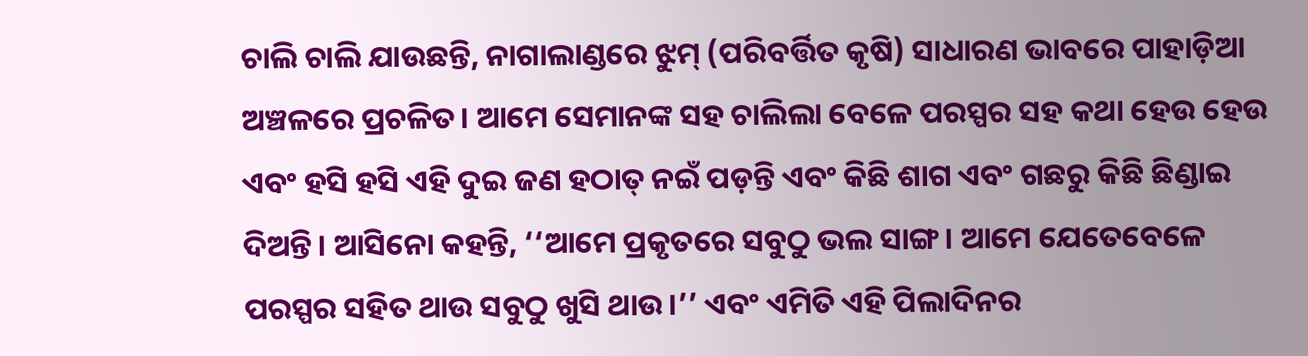ଚାଲି ଚାଲି ଯାଉଛନ୍ତି, ନାଗାଲାଣ୍ଡରେ ଝୁମ୍ (ପରିବର୍ତ୍ତିତ କୃଷି) ସାଧାରଣ ଭାବରେ ପାହାଡ଼ିଆ ଅଞ୍ଚଳରେ ପ୍ରଚଳିତ। ଆମେ ସେମାନଙ୍କ ସହ ଚାଲିଲା ବେଳେ ପରସ୍ପର ସହ କଥା ହେଉ ହେଉ ଏବଂ ହସି ହସି ଏହି ଦୁଇ ଜଣ ହଠାତ୍ ନଇଁ ପଡ଼ନ୍ତି ଏବଂ କିଛି ଶାଗ ଏବଂ ଗଛରୁ କିଛି ଛିଣ୍ଡାଇ ଦିଅନ୍ତି। ଆସିନୋ କହନ୍ତି, ‘‘ଆମେ ପ୍ରକୃତରେ ସବୁଠୁ ଭଲ ସାଙ୍ଗ। ଆମେ ଯେତେବେଳେ ପରସ୍ପର ସହିତ ଥାଉ ସବୁଠୁ ଖୁସି ଥାଉ।’’ ଏବଂ ଏମିତି ଏହି ପିଲାଦିନର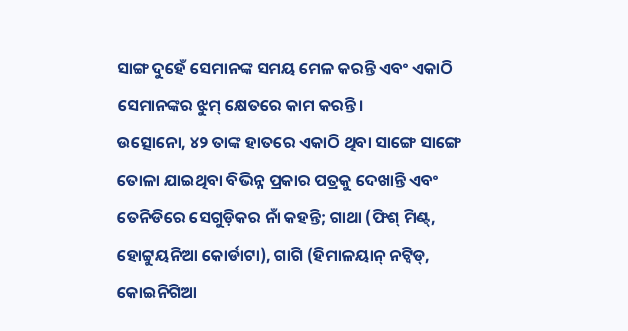ସାଙ୍ଗ ଦୁହେଁ ସେମାନଙ୍କ ସମୟ ମେଳ କରନ୍ତି ଏବଂ ଏକାଠି ସେମାନଙ୍କର ଝୁମ୍ କ୍ଷେତରେ କାମ କରନ୍ତି।
ଉତ୍ସୋନୋ, ୪୨ ତାଙ୍କ ହାତରେ ଏକାଠି ଥିବା ସାଙ୍ଗେ ସାଙ୍ଗେ ତୋଳା ଯାଇଥିବା ବିଭିନ୍ନ ପ୍ରକାର ପତ୍ରକୁ ଦେଖାନ୍ତି ଏବଂ ତେନିଡିରେ ସେଗୁଡ଼ିକର ନାଁ କହନ୍ତି; ଗାଥା (ଫିଶ୍ ମିଣ୍ଟ୍, ହୋଟ୍ଟୁୟନିଆ କୋର୍ଡାଟା), ଗାଗି (ହିମାଳୟାନ୍ ନଟ୍ୱିଡ୍, କୋଇନିଗିଆ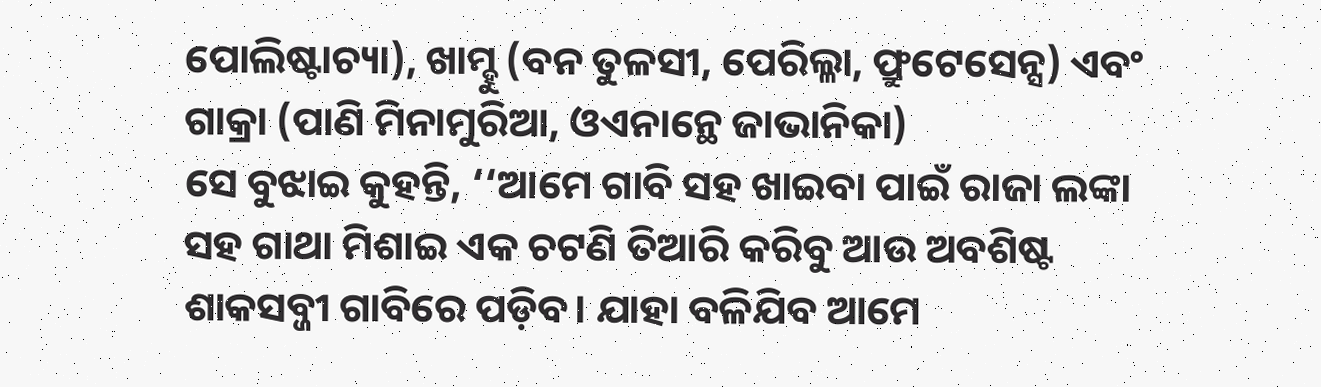ପୋଲିଷ୍ଟାଚ୍ୟା), ଖାମ୍ହୁ (ବନ ତୁଳସୀ, ପେରିଲ୍ଳା, ଫ୍ରୁଟେସେନ୍ସ) ଏବଂ ଗାକ୍ରା (ପାଣି ମିନାମୁରିଆ, ଓଏନାନ୍ଥେ ଜାଭାନିକା)
ସେ ବୁଝାଇ କୁହନ୍ତି, ‘‘ଆମେ ଗାବି ସହ ଖାଇବା ପାଇଁ ରାଜା ଲଙ୍କା ସହ ଗାଥା ମିଶାଇ ଏକ ଚଟଣି ତିଆରି କରିବୁ ଆଉ ଅବଶିଷ୍ଟ ଶାକସବ୍ଜୀ ଗାବିରେ ପଡ଼ିବ। ଯାହା ବଳିଯିବ ଆମେ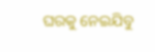ଘରକୁ ନେଇଯିବୁ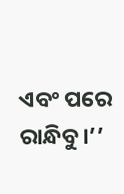ଏବଂ ପରେ ରାନ୍ଧିବୁ।’’